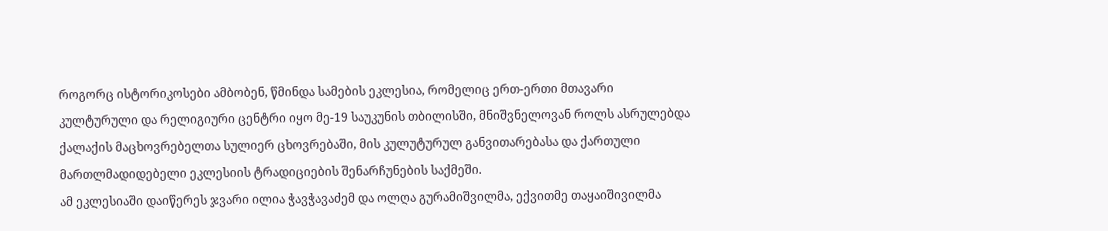როგორც ისტორიკოსები ამბობენ, წმინდა სამების ეკლესია, რომელიც ერთ-ერთი მთავარი კულტურული და რელიგიური ცენტრი იყო მე-19 საუკუნის თბილისში, მნიშვნელოვან როლს ასრულებდა ქალაქის მაცხოვრებელთა სულიერ ცხოვრებაში, მის კულუტურულ განვითარებასა და ქართული მართლმადიდებელი ეკლესიის ტრადიციების შენარჩუნების საქმეში.
ამ ეკლესიაში დაიწერეს ჯვარი ილია ჭავჭავაძემ და ოლღა გურამიშვილმა, ექვითმე თაყაიშივილმა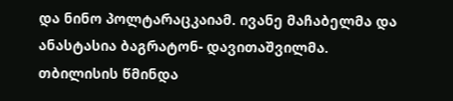და ნინო პოლტარაცკაიამ. ივანე მაჩაბელმა და ანასტასია ბაგრატონ- დავითაშვილმა.
თბილისის წმინდა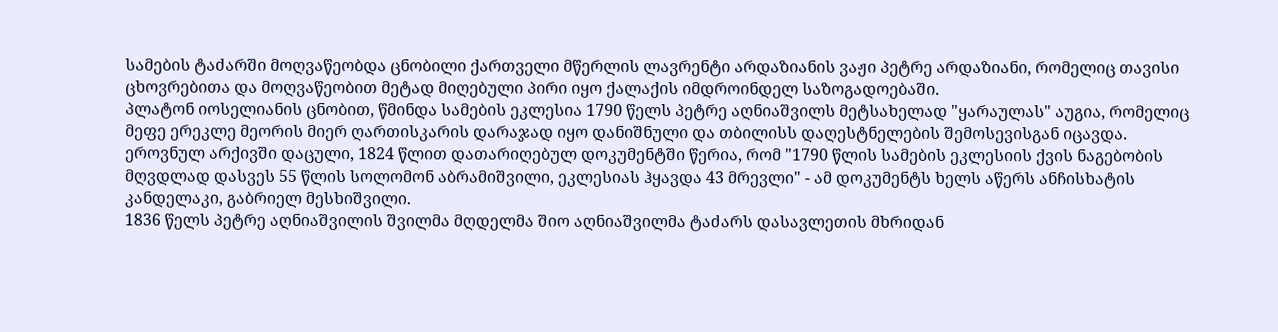სამების ტაძარში მოღვაწეობდა ცნობილი ქართველი მწერლის ლავრენტი არდაზიანის ვაჟი პეტრე არდაზიანი, რომელიც თავისი ცხოვრებითა და მოღვაწეობით მეტად მიღებული პირი იყო ქალაქის იმდროინდელ საზოგადოებაში.
პლატონ იოსელიანის ცნობით, წმინდა სამების ეკლესია 1790 წელს პეტრე აღნიაშვილს მეტსახელად "ყარაულას" აუგია, რომელიც მეფე ერეკლე მეორის მიერ ღართისკარის დარაჯად იყო დანიშნული და თბილისს დაღესტნელების შემოსევისგან იცავდა.
ეროვნულ არქივში დაცული, 1824 წლით დათარიღებულ დოკუმენტში წერია, რომ "1790 წლის სამების ეკლესიის ქვის ნაგებობის მღვდლად დასვეს 55 წლის სოლომონ აბრამიშვილი, ეკლესიას ჰყავდა 43 მრევლი" - ამ დოკუმენტს ხელს აწერს ანჩისხატის კანდელაკი, გაბრიელ მესხიშვილი.
1836 წელს პეტრე აღნიაშვილის შვილმა მღდელმა შიო აღნიაშვილმა ტაძარს დასავლეთის მხრიდან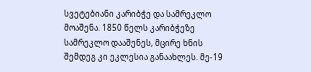სვეტებიანი კარიბჭე და სამრეკლო მოაშენა. 1850 წელს კარიბჭეზე სამრეკლო დააშენეს, მცირე ხნის შემდეგ კი ეკლესია განაახლეს. მე-19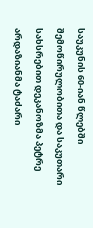საუკუნის 60-იან წლებში შემოწირულობითა და საკუთარი სახსრებით დეკანოზმა პეტრე არდაზიანმა ტაძარი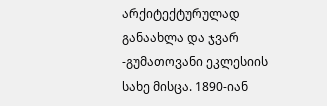არქიტექტურულად განაახლა და ჯვარ -გუმათოვანი ეკლესიის სახე მისცა. 1890-იან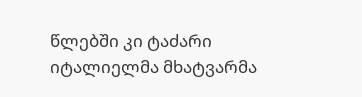წლებში კი ტაძარი იტალიელმა მხატვარმა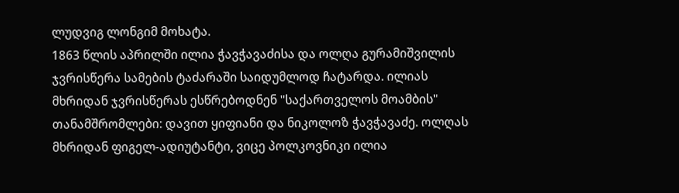ლუდვიგ ლონგიმ მოხატა.
1863 წლის აპრილში ილია ჭავჭავაძისა და ოლღა გურამიშვილის ჯვრისწერა სამების ტაძარაში საიდუმლოდ ჩატარდა. ილიას მხრიდან ჯვრისწერას ესწრებოდნენ "საქართველოს მოამბის" თანამშრომლები: დავით ყიფიანი და ნიკოლოზ ჭავჭავაძე. ოლღას მხრიდან ფიგელ-ადიუტანტი, ვიცე პოლკოვნიკი ილია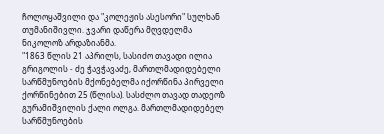ჩოლოყაშვილი და "კოლეჟის ასესორი" სულხან თუმანიშივლი. ჯვარი დაწერა მღვდელმა ნიკოლოზ არდაზიანმა.
"1863 წლის 21 აპრილს, სასიძო თავადი ილია გრიგოლის - ძე ჭავჭავაძე, მართლმადიდებელი სარწმუნოების მქონებელმა იქორწინა პირველი ქორწინებით 25 (წლისა). სასძლო თავად თადეოზ გურამიშვილის ქალი ოლგა. მართლმადიდებელ სარწმუნოების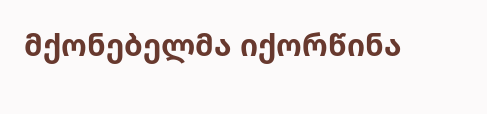მქონებელმა იქორწინა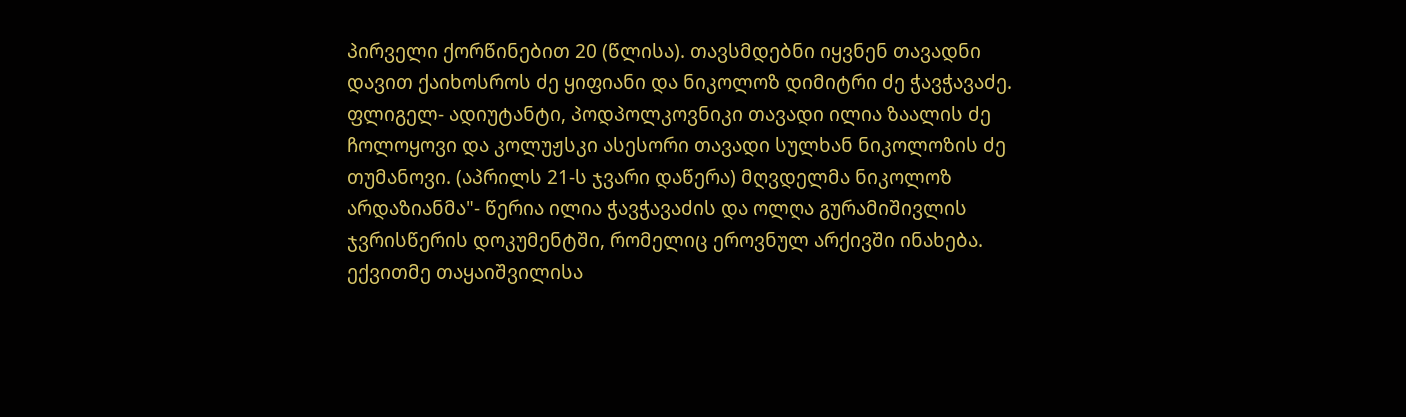პირველი ქორწინებით 20 (წლისა). თავსმდებნი იყვნენ თავადნი დავით ქაიხოსროს ძე ყიფიანი და ნიკოლოზ დიმიტრი ძე ჭავჭავაძე. ფლიგელ- ადიუტანტი, პოდპოლკოვნიკი თავადი ილია ზაალის ძე ჩოლოყოვი და კოლუჟსკი ასესორი თავადი სულხან ნიკოლოზის ძე თუმანოვი. (აპრილს 21-ს ჯვარი დაწერა) მღვდელმა ნიკოლოზ არდაზიანმა"- წერია ილია ჭავჭავაძის და ოლღა გურამიშივლის ჯვრისწერის დოკუმენტში, რომელიც ეროვნულ არქივში ინახება.
ექვითმე თაყაიშვილისა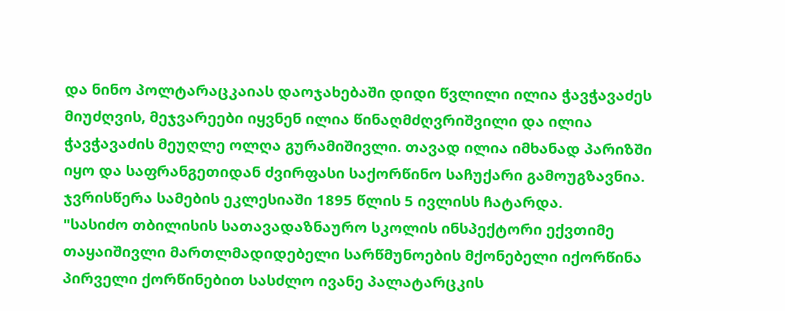და ნინო პოლტარაცკაიას დაოჯახებაში დიდი წვლილი ილია ჭავჭავაძეს მიუძღვის, მეჯვარეები იყვნენ ილია წინაღმძღვრიშვილი და ილია ჭავჭავაძის მეუღლე ოლღა გურამიშივლი. თავად ილია იმხანად პარიზში იყო და საფრანგეთიდან ძვირფასი საქორწინო საჩუქარი გამოუგზავნია. ჯვრისწერა სამების ეკლესიაში 1895 წლის 5 ივლისს ჩატარდა.
"სასიძო თბილისის სათავადაზნაურო სკოლის ინსპექტორი ექვთიმე თაყაიშივლი მართლმადიდებელი სარწმუნოების მქონებელი იქორწინა პირველი ქორწინებით სასძლო ივანე პალატარცკის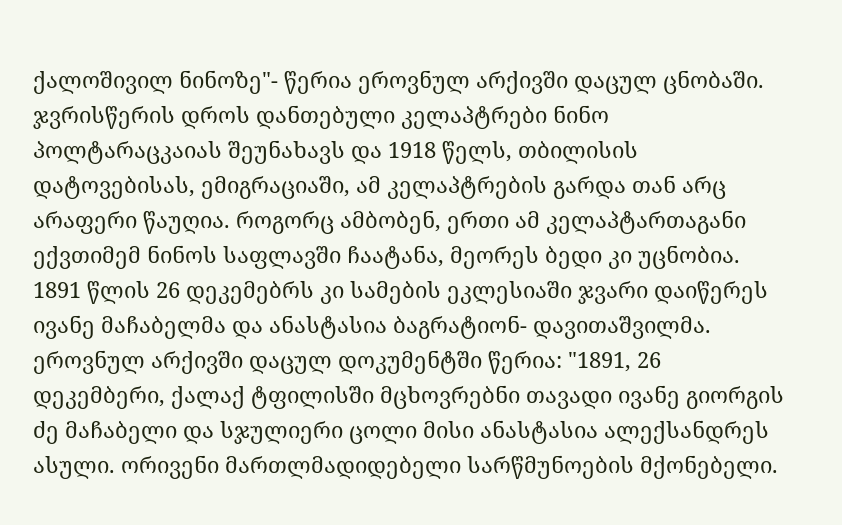ქალოშივილ ნინოზე"- წერია ეროვნულ არქივში დაცულ ცნობაში.
ჯვრისწერის დროს დანთებული კელაპტრები ნინო პოლტარაცკაიას შეუნახავს და 1918 წელს, თბილისის დატოვებისას, ემიგრაციაში, ამ კელაპტრების გარდა თან არც არაფერი წაუღია. როგორც ამბობენ, ერთი ამ კელაპტართაგანი ექვთიმემ ნინოს საფლავში ჩაატანა, მეორეს ბედი კი უცნობია.
1891 წლის 26 დეკემებრს კი სამების ეკლესიაში ჯვარი დაიწერეს ივანე მაჩაბელმა და ანასტასია ბაგრატიონ- დავითაშვილმა.
ეროვნულ არქივში დაცულ დოკუმენტში წერია: "1891, 26 დეკემბერი, ქალაქ ტფილისში მცხოვრებნი თავადი ივანე გიორგის ძე მაჩაბელი და სჯულიერი ცოლი მისი ანასტასია ალექსანდრეს ასული. ორივენი მართლმადიდებელი სარწმუნოების მქონებელი.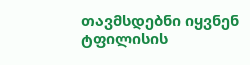თავმსდებნი იყვნენ ტფილისის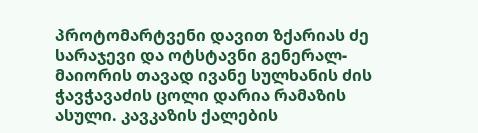პროტომარტვენი დავით ზქარიას ძე სარაჯევი და ოტსტავნი გენერალ-მაიორის თავად ივანე სულხანის ძის ჭავჭავაძის ცოლი დარია რამაზის ასული. კავკაზის ქალების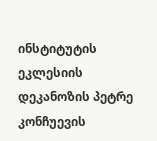ინსტიტუტის ეკლესიის დეკანოზის პეტრე კონჩუევის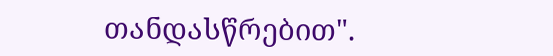თანდასწრებით".